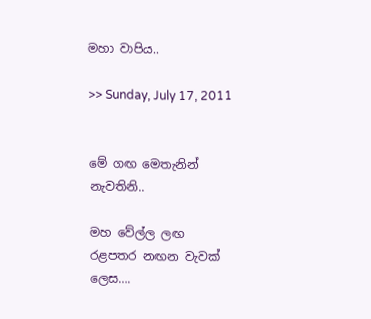මහා වාපිය..

>> Sunday, July 17, 2011


මේ ගඟ මෙතැනින් නැවතිනි..

මහ වේල්ල ලඟ
රළපතර නඟන වැවක් ලෙස….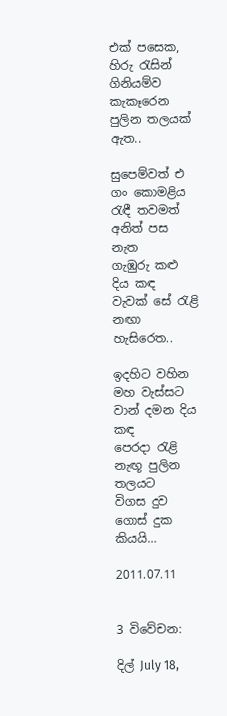එක් පසෙක,
හිරු රැසින් ගිනියම්ව කැකෑරෙන
පුලින තලයක් ඇත..

සුපෙම්වත් එ ගං කොමළිය
රැඳී තවමත් අනිත් පස නැත
ගැඹුරු කළු දිය කඳ
වැවක් සේ රැළි නඟා හැසිරෙත..

ඉදහිට වහින මහ වැස්සට
වාන් දමන දිය කඳ
පෙරදා රැළි නැඟූ පුලින තලයට
විගස දුව ගොස් දුක කියයි…

2011.07.11


3 විවේචන:

දිල් July 18,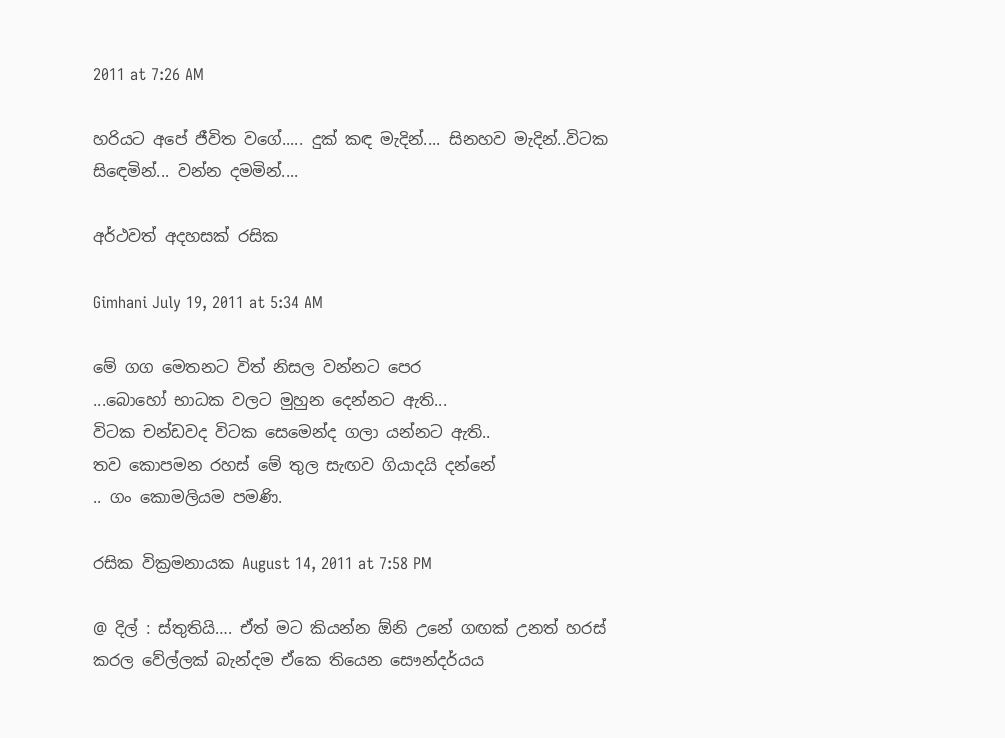2011 at 7:26 AM

හරියට අපේ ජීවිත වගේ..... දුක් කඳ මැදින්.... සිනහව මැදින්..විටක සිඳෙමින්... වන්න දමමින්....

අර්ථවත් අදහසක් රසික

Gimhani July 19, 2011 at 5:34 AM

මේ ගග මෙතනට විත් නිසල වන්නට පෙර
...බොහෝ භාධක වලට මුහුන දෙන්නට ඇති...
විටක චන්ඩවද විටක සෙමෙන්ද ගලා යන්නට ඇති..
තව කොපමන රහස් මේ තුල සැඟව ගියාදයි දන්නේ
.. ගං කොමලියම පමණි.

රසික වික්‍රමනායක August 14, 2011 at 7:58 PM

@ දිල් : ස්තුතියි…. ඒත් මට කියන්න ඕනි උනේ ගඟක් උනත් හරස් කරල වේල්ලක් බැන්දම ඒකෙ තියෙන සෞන්දර්යය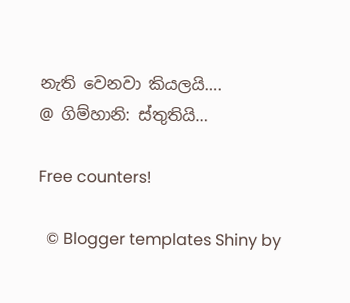නැති වෙනවා කියලයි….
@ ගිම්හානි: ස්තුතියි…

Free counters!

  © Blogger templates Shiny by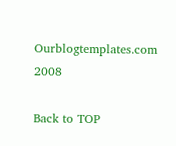Ourblogtemplates.com 2008

Back to TOP